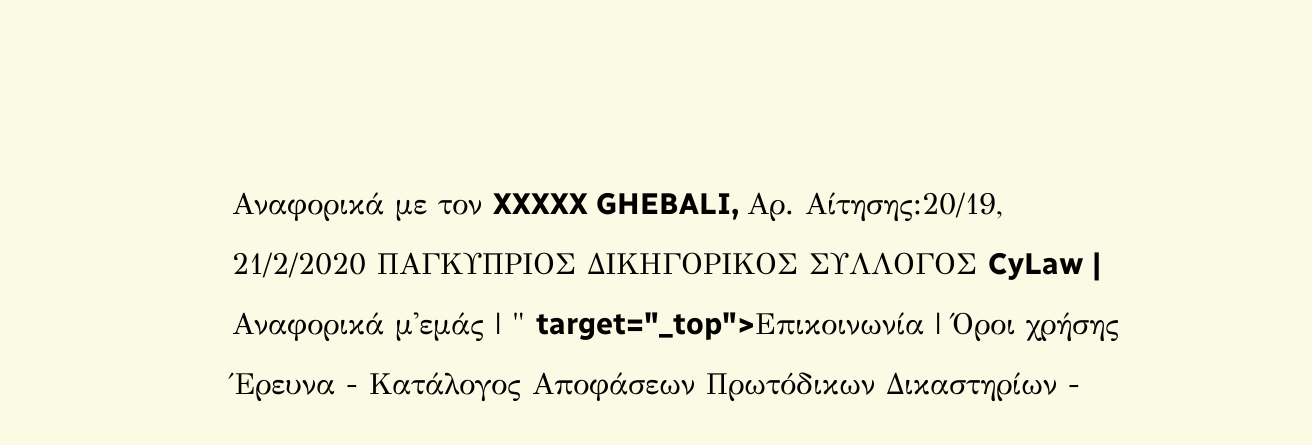Αναφορικά με τον XXXXX GHEBALI, Αρ. Αίτησης:20/19, 21/2/2020 ΠΑΓΚΥΠΡΙΟΣ ΔΙΚΗΓΟΡΙΚΟΣ ΣΥΛΛΟΓΟΣ CyLaw | Αναφορικά μ'εμάς | " target="_top">Επικοινωνία | Όροι χρήσης Έρευνα - Κατάλογος Αποφάσεων Πρωτόδικων Δικαστηρίων -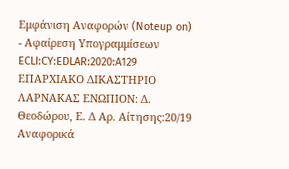Εμφάνιση Αναφορών (Noteup on) - Αφαίρεση Υπογραμμίσεων ECLI:CY:EDLAR:2020:A129 ΕΠΑΡΧΙΑΚΟ ΔΙΚΑΣΤΗΡΙΟ ΛΑΡΝΑΚΑΣ ΕΝΩΠΙΟΝ: Δ. Θεοδώρου, Ε. Δ Αρ. Αίτησης:20/19 Αναφορικά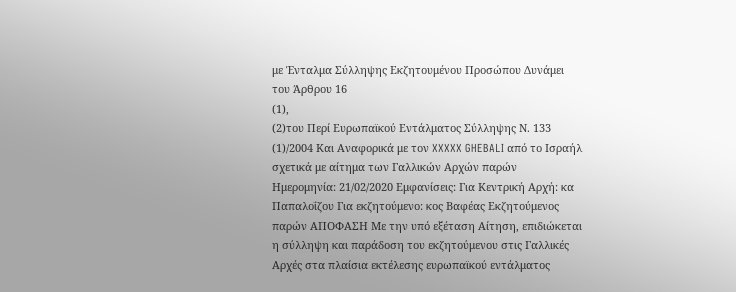με Ένταλμα Σύλληψης Εκζητουμένου Προσώπου Δυνάμει του Άρθρου 16
(1),
(2)του Περί Ευρωπαϊκού Εντάλματος Σύλληψης Ν. 133
(1)/2004 Και Αναφορικά με τον XXXXX GHEBALI από το Ισραήλ σχετικά με αίτημα των Γαλλικών Αρχών παρών Ημερομηνία: 21/02/2020 Εμφανίσεις: Για Κεντρική Αρχή: κα Παπαλοΐζου Για εκζητούμενο: κος Βαφέας Εκζητούμενος παρών ΑΠΟΦΑΣΗ Με την υπό εξέταση Αίτηση, επιδιώκεται η σύλληψη και παράδοση του εκζητούμενου στις Γαλλικές Αρχές στα πλαίσια εκτέλεσης ευρωπαϊκού εντάλματος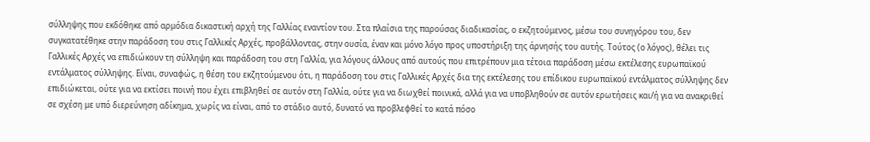σύλληψης που εκδόθηκε από αρμόδια δικαστική αρχή της Γαλλίας εναντίον του. Στα πλαίσια της παρούσας διαδικασίας, ο εκζητούμενος, μέσω του συνηγόρου του, δεν συγκατατέθηκε στην παράδοση του στις Γαλλικές Αρχές, προβάλλοντας, στην ουσία, έναν και μόνο λόγο προς υποστήριξη της άρνησής του αυτής. Τούτος (ο λόγος), θέλει τις Γαλλικές Αρχές να επιδιώκουν τη σύλληψη και παράδοση του στη Γαλλία, για λόγους άλλους από αυτούς που επιτρέπουν μια τέτοια παράδοση μέσω εκτέλεσης ευρωπαϊκού εντάλματος σύλληψης. Είναι, συναφώς, η θέση του εκζητούμενου ότι, η παράδοση του στις Γαλλικές Αρχές δια της εκτέλεσης του επίδικου ευρωπαϊκού εντάλματος σύλληψης δεν επιδιώκεται, ούτε για να εκτίσει ποινή που έχει επιβληθεί σε αυτόν στη Γαλλία, ούτε για να διωχθεί ποινικά, αλλά για να υποβληθούν σε αυτόν ερωτήσεις και/ή για να ανακριθεί σε σχέση με υπό διερεύνηση αδίκημα, χωρίς να είναι, από το στάδιο αυτό, δυνατό να προβλεφθεί το κατά πόσο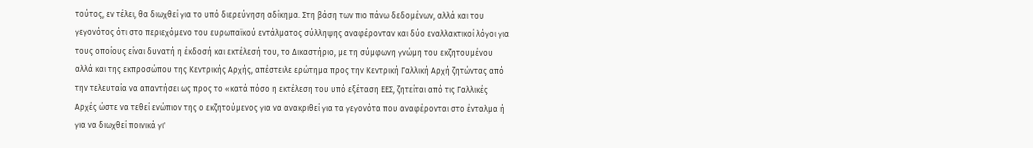τούτος, εν τέλει, θα διωχθεί για το υπό διερεύνηση αδίκημα. Στη βάση των πιο πάνω δεδομένων, αλλά και του γεγονότος ότι στο περιεχόμενο του ευρωπαϊκού εντάλματος σύλληψης αναφέρονταν και δύο εναλλακτικοί λόγοι για τους οποίους είναι δυνατή η έκδοσή και εκτέλεσή του, το Δικαστήριο, με τη σύμφωνη γνώμη του εκζητουμένου αλλά και της εκπροσώπου της Κεντρικής Αρχής, απέστειλε ερώτημα προς την Κεντρική Γαλλική Αρχή ζητώντας από την τελευταία να απαντήσει ως προς το «κατά πόσο η εκτέλεση του υπό εξέταση ΕΕΣ, ζητείται από τις Γαλλικές Αρχές ώστε να τεθεί ενώπιον της ο εκζητούμενος για να ανακριθεί για τα γεγονότα που αναφέρονται στο ένταλμα ή για να διωχθεί ποινικά γι'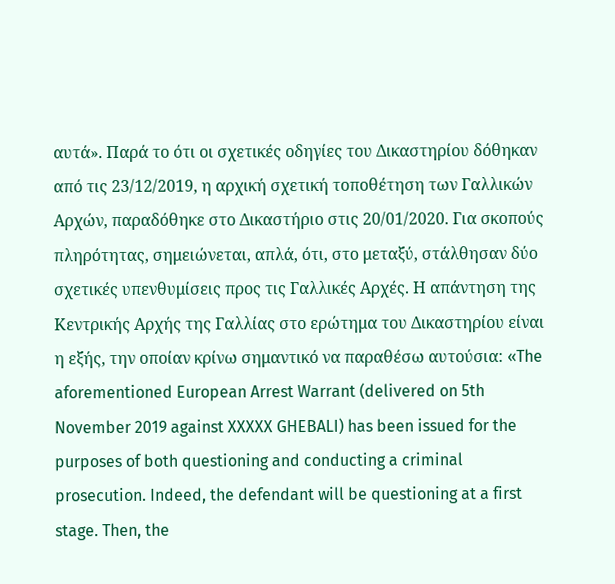αυτά». Παρά το ότι οι σχετικές οδηγίες του Δικαστηρίου δόθηκαν από τις 23/12/2019, η αρχική σχετική τοποθέτηση των Γαλλικών Αρχών, παραδόθηκε στο Δικαστήριο στις 20/01/2020. Για σκοπούς πληρότητας, σημειώνεται, απλά, ότι, στο μεταξύ, στάλθησαν δύο σχετικές υπενθυμίσεις προς τις Γαλλικές Αρχές. Η απάντηση της Κεντρικής Αρχής της Γαλλίας στο ερώτημα του Δικαστηρίου είναι η εξής, την οποίαν κρίνω σημαντικό να παραθέσω αυτούσια: «The aforementioned European Arrest Warrant (delivered on 5th November 2019 against XXXXX GHEBALI) has been issued for the purposes of both questioning and conducting a criminal prosecution. Indeed, the defendant will be questioning at a first stage. Then, the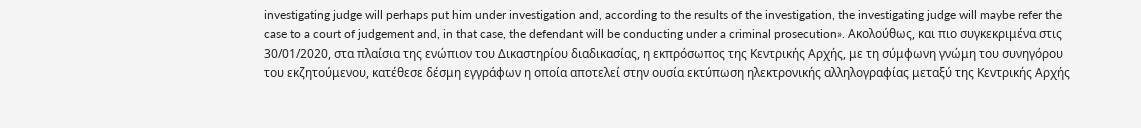investigating judge will perhaps put him under investigation and, according to the results of the investigation, the investigating judge will maybe refer the case to a court of judgement and, in that case, the defendant will be conducting under a criminal prosecution». Ακολούθως, και πιο συγκεκριμένα στις 30/01/2020, στα πλαίσια της ενώπιον του Δικαστηρίου διαδικασίας, η εκπρόσωπος της Κεντρικής Αρχής, με τη σύμφωνη γνώμη του συνηγόρου του εκζητούμενου, κατέθεσε δέσμη εγγράφων η οποία αποτελεί στην ουσία εκτύπωση ηλεκτρονικής αλληλογραφίας μεταξύ της Κεντρικής Αρχής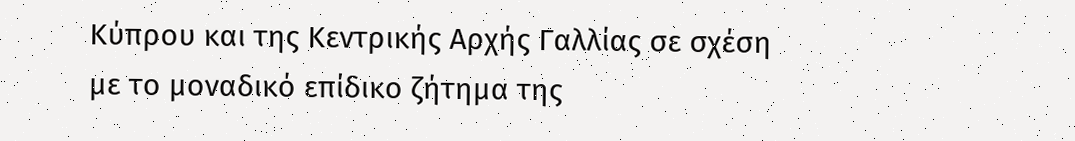Κύπρου και της Κεντρικής Αρχής Γαλλίας σε σχέση με το μοναδικό επίδικο ζήτημα της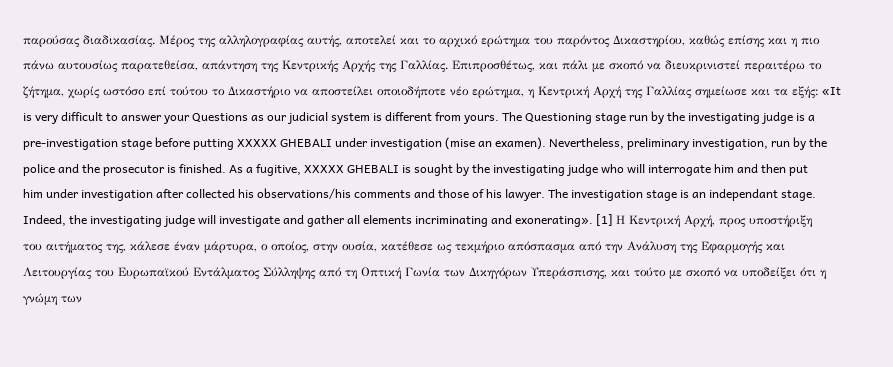παρούσας διαδικασίας. Μέρος της αλληλογραφίας αυτής, αποτελεί και το αρχικό ερώτημα του παρόντος Δικαστηρίου, καθώς επίσης και η πιο πάνω αυτουσίως παρατεθείσα, απάντηση της Κεντρικής Αρχής της Γαλλίας. Επιπροσθέτως, και πάλι με σκοπό να διευκρινιστεί περαιτέρω το ζήτημα, χωρίς ωστόσο επί τούτου το Δικαστήριο να αποστείλει οποιοδήποτε νέο ερώτημα, η Κεντρική Αρχή της Γαλλίας σημείωσε και τα εξής: «It is very difficult to answer your Questions as our judicial system is different from yours. The Questioning stage run by the investigating judge is a pre‑investigation stage before putting XXXXX GHEBALI under investigation (mise an examen). Nevertheless, preliminary investigation, run by the police and the prosecutor is finished. As a fugitive, XXXXX GHEBALI is sought by the investigating judge who will interrogate him and then put him under investigation after collected his observations/his comments and those of his lawyer. The investigation stage is an independant stage. Indeed, the investigating judge will investigate and gather all elements incriminating and exonerating». [1] Η Κεντρική Αρχή, προς υποστήριξη του αιτήματος της, κάλεσε έναν μάρτυρα, ο οποίος, στην ουσία, κατέθεσε ως τεκμήριο απόσπασμα από την Ανάλυση της Εφαρμογής και Λειτουργίας του Ευρωπαϊκού Εντάλματος Σύλληψης από τη Οπτική Γωνία των Δικηγόρων Υπεράσπισης, και τούτο με σκοπό να υποδείξει ότι η γνώμη των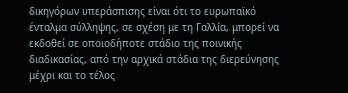δικηγόρων υπεράσπισης είναι ότι το ευρωπαϊκό ένταλμα σύλληψης, σε σχέση με τη Γαλλία, μπορεί να εκδοθεί σε οποιοδήποτε στάδιο της ποινικής διαδικασίας, από την αρχικά στάδια της διερεύνησης μέχρι και το τέλος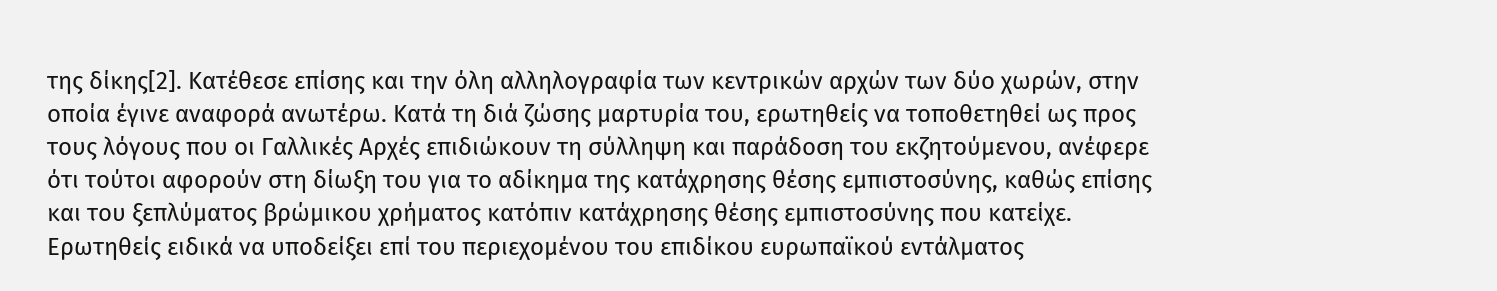της δίκης[2]. Κατέθεσε επίσης και την όλη αλληλογραφία των κεντρικών αρχών των δύο χωρών, στην οποία έγινε αναφορά ανωτέρω. Κατά τη διά ζώσης μαρτυρία του, ερωτηθείς να τοποθετηθεί ως προς τους λόγους που οι Γαλλικές Αρχές επιδιώκουν τη σύλληψη και παράδοση του εκζητούμενου, ανέφερε ότι τούτοι αφορούν στη δίωξη του για το αδίκημα της κατάχρησης θέσης εμπιστοσύνης, καθώς επίσης και του ξεπλύματος βρώμικου χρήματος κατόπιν κατάχρησης θέσης εμπιστοσύνης που κατείχε. Ερωτηθείς ειδικά να υποδείξει επί του περιεχομένου του επιδίκου ευρωπαϊκού εντάλματος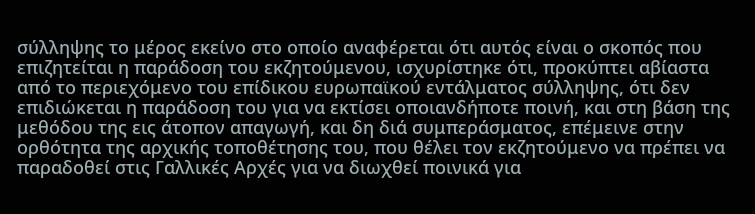σύλληψης το μέρος εκείνο στο οποίο αναφέρεται ότι αυτός είναι ο σκοπός που επιζητείται η παράδοση του εκζητούμενου, ισχυρίστηκε ότι, προκύπτει αβίαστα από το περιεχόμενο του επίδικου ευρωπαϊκού εντάλματος σύλληψης, ότι δεν επιδιώκεται η παράδοση του για να εκτίσει οποιανδήποτε ποινή, και στη βάση της μεθόδου της εις άτοπον απαγωγή, και δη διά συμπεράσματος, επέμεινε στην ορθότητα της αρχικής τοποθέτησης του, που θέλει τον εκζητούμενο να πρέπει να παραδοθεί στις Γαλλικές Αρχές για να διωχθεί ποινικά για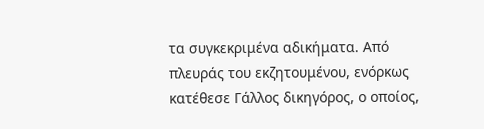τα συγκεκριμένα αδικήματα. Από πλευράς του εκζητουμένου, ενόρκως κατέθεσε Γάλλος δικηγόρος, ο οποίος,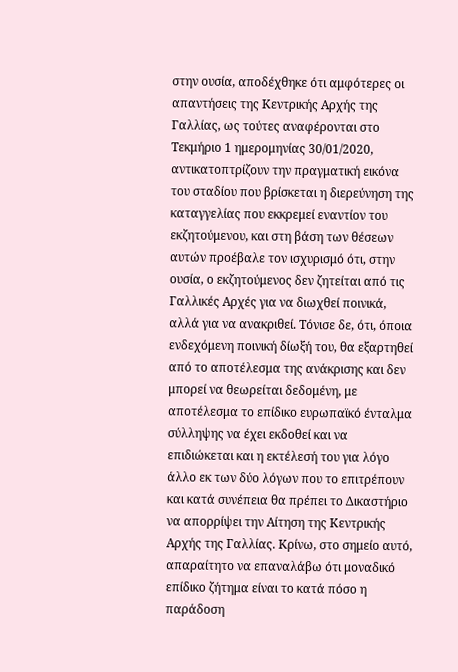στην ουσία, αποδέχθηκε ότι αμφότερες οι απαντήσεις της Κεντρικής Αρχής της Γαλλίας, ως τούτες αναφέρονται στο Τεκμήριο 1 ημερομηνίας 30/01/2020, αντικατοπτρίζουν την πραγματική εικόνα του σταδίου που βρίσκεται η διερεύνηση της καταγγελίας που εκκρεμεί εναντίον του εκζητούμενου, και στη βάση των θέσεων αυτών προέβαλε τον ισχυρισμό ότι, στην ουσία, ο εκζητούμενος δεν ζητείται από τις Γαλλικές Αρχές για να διωχθεί ποινικά, αλλά για να ανακριθεί. Τόνισε δε, ότι, όποια ενδεχόμενη ποινική δίωξή του, θα εξαρτηθεί από το αποτέλεσμα της ανάκρισης και δεν μπορεί να θεωρείται δεδομένη, με αποτέλεσμα το επίδικο ευρωπαϊκό ένταλμα σύλληψης να έχει εκδοθεί και να επιδιώκεται και η εκτέλεσή του για λόγο άλλο εκ των δύο λόγων που το επιτρέπουν και κατά συνέπεια θα πρέπει το Δικαστήριο να απορρίψει την Αίτηση της Κεντρικής Αρχής της Γαλλίας. Κρίνω, στο σημείο αυτό, απαραίτητο να επαναλάβω ότι μοναδικό επίδικο ζήτημα είναι το κατά πόσο η παράδοση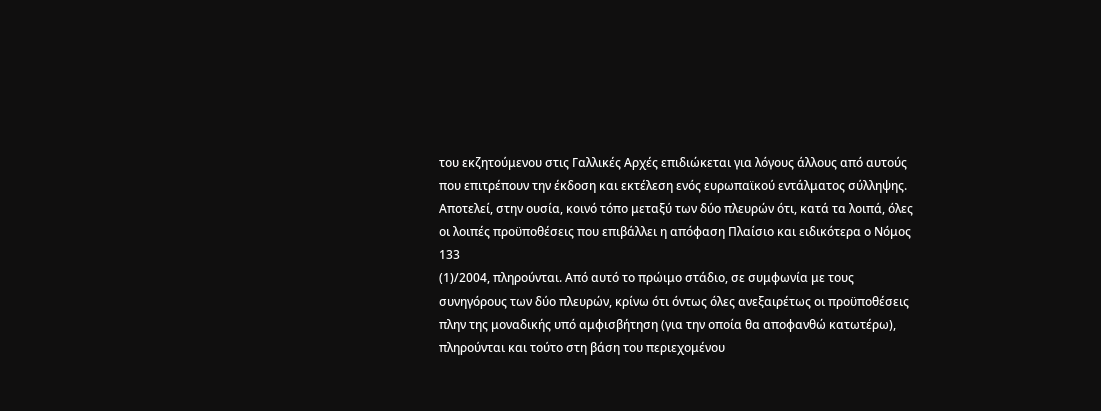του εκζητούμενου στις Γαλλικές Αρχές επιδιώκεται για λόγους άλλους από αυτούς που επιτρέπουν την έκδοση και εκτέλεση ενός ευρωπαϊκού εντάλματος σύλληψης. Αποτελεί, στην ουσία, κοινό τόπο μεταξύ των δύο πλευρών ότι, κατά τα λοιπά, όλες οι λοιπές προϋποθέσεις που επιβάλλει η απόφαση Πλαίσιο και ειδικότερα ο Νόμος 133
(1)/2004, πληρούνται. Από αυτό το πρώιμο στάδιο, σε συμφωνία με τους συνηγόρους των δύο πλευρών, κρίνω ότι όντως όλες ανεξαιρέτως οι προϋποθέσεις πλην της μοναδικής υπό αμφισβήτηση (για την οποία θα αποφανθώ κατωτέρω), πληρούνται και τούτο στη βάση του περιεχομένου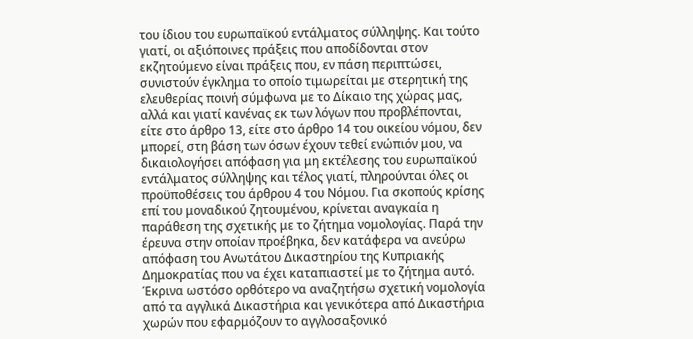του ίδιου του ευρωπαϊκού εντάλματος σύλληψης. Και τούτο γιατί, οι αξιόποινες πράξεις που αποδίδονται στον εκζητούμενο είναι πράξεις που, εν πάση περιπτώσει, συνιστούν έγκλημα το οποίο τιμωρείται με στερητική της ελευθερίας ποινή σύμφωνα με το Δίκαιο της χώρας μας, αλλά και γιατί κανένας εκ των λόγων που προβλέπονται, είτε στο άρθρο 13, είτε στο άρθρο 14 του οικείου νόμου, δεν μπορεί, στη βάση των όσων έχουν τεθεί ενώπιόν μου, να δικαιολογήσει απόφαση για μη εκτέλεσης του ευρωπαϊκού εντάλματος σύλληψης και τέλος γιατί, πληρούνται όλες οι προϋποθέσεις του άρθρου 4 του Νόμου. Για σκοπούς κρίσης επί του μοναδικού ζητουμένου, κρίνεται αναγκαία η παράθεση της σχετικής με το ζήτημα νομολογίας. Παρά την έρευνα στην οποίαν προέβηκα, δεν κατάφερα να ανεύρω απόφαση του Ανωτάτου Δικαστηρίου της Κυπριακής Δημοκρατίας που να έχει καταπιαστεί με το ζήτημα αυτό. Έκρινα ωστόσο ορθότερο να αναζητήσω σχετική νομολογία από τα αγγλικά Δικαστήρια και γενικότερα από Δικαστήρια χωρών που εφαρμόζουν το αγγλοσαξονικό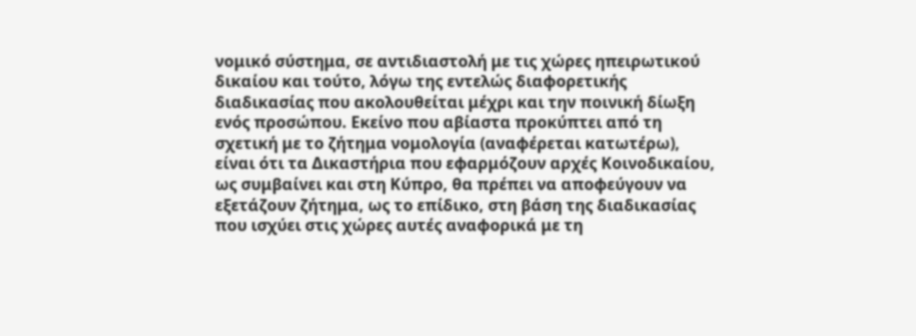νομικό σύστημα, σε αντιδιαστολή με τις χώρες ηπειρωτικού δικαίου και τούτο, λόγω της εντελώς διαφορετικής διαδικασίας που ακολουθείται μέχρι και την ποινική δίωξη ενός προσώπου. Εκείνο που αβίαστα προκύπτει από τη σχετική με το ζήτημα νομολογία (αναφέρεται κατωτέρω), είναι ότι τα Δικαστήρια που εφαρμόζουν αρχές Κοινοδικαίου, ως συμβαίνει και στη Κύπρο, θα πρέπει να αποφεύγουν να εξετάζουν ζήτημα, ως το επίδικο, στη βάση της διαδικασίας που ισχύει στις χώρες αυτές αναφορικά με τη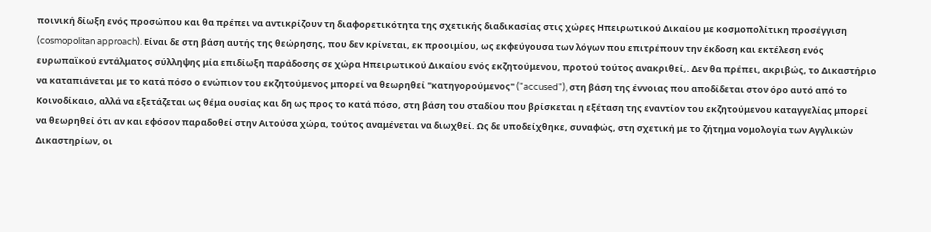ποινική δίωξη ενός προσώπου και θα πρέπει να αντικρίζουν τη διαφορετικότητα της σχετικής διαδικασίας στις χώρες Ηπειρωτικού Δικαίου με κοσμοπολίτικη προσέγγιση (cosmopolitan approach). Είναι δε στη βάση αυτής της θεώρησης, που δεν κρίνεται, εκ προοιμίου, ως εκφεύγουσα των λόγων που επιτρέπουν την έκδοση και εκτέλεση ενός ευρωπαϊκού εντάλματος σύλληψης μία επιδίωξη παράδοσης σε χώρα Ηπειρωτικού Δικαίου ενός εκζητούμενου, προτού τούτος ανακριθεί,. Δεν θα πρέπει, ακριβώς, το Δικαστήριο να καταπιάνεται με το κατά πόσο ο ενώπιον του εκζητούμενος μπορεί να θεωρηθεί "κατηγορούμενος" ("accused"), στη βάση της έννοιας που αποδίδεται στον όρο αυτό από το Κοινοδίκαιο, αλλά να εξετάζεται ως θέμα ουσίας και δη ως προς το κατά πόσο, στη βάση του σταδίου που βρίσκεται η εξέταση της εναντίον του εκζητούμενου καταγγελίας μπορεί να θεωρηθεί ότι αν και εφόσον παραδοθεί στην Αιτούσα χώρα, τούτος αναμένεται να διωχθεί. Ως δε υποδείχθηκε, συναφώς, στη σχετική με το ζήτημα νομολογία των Αγγλικών Δικαστηρίων, οι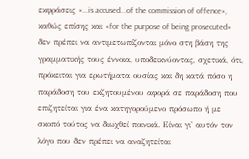εκφράσεις «...is accused...of the commission of offence», καθώς επίσης και «for the purpose of being prosecuted» δεν πρέπει να αντιμετωπίζονται μόνο στη βάση της γραμματικής τους έννοια, υποδεικνύοντας, σχετικά, ότι, πρόκειται για ερωτήματα ουσίας και δη κατά πόσο η παράδοση του εκζητουμένου αφορά σε παράδοση που επιζητείται για ένα κατηγορούμενο πρόσωπο ή με σκοπό τούτος να διωχθεί ποινικά. Είναι γι' αυτόν τον λόγο που δεν πρέπει να αναζητείται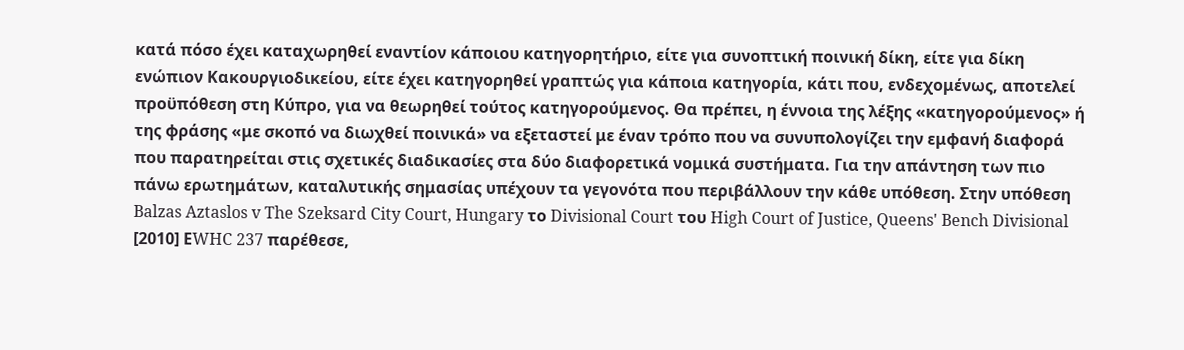κατά πόσο έχει καταχωρηθεί εναντίον κάποιου κατηγορητήριο, είτε για συνοπτική ποινική δίκη, είτε για δίκη ενώπιον Κακουργιοδικείου, είτε έχει κατηγορηθεί γραπτώς για κάποια κατηγορία, κάτι που, ενδεχομένως, αποτελεί προϋπόθεση στη Κύπρο, για να θεωρηθεί τούτος κατηγορούμενος. Θα πρέπει, η έννοια της λέξης «κατηγορούμενος» ή της φράσης «με σκοπό να διωχθεί ποινικά» να εξεταστεί με έναν τρόπο που να συνυπολογίζει την εμφανή διαφορά που παρατηρείται στις σχετικές διαδικασίες στα δύο διαφορετικά νομικά συστήματα. Για την απάντηση των πιο πάνω ερωτημάτων, καταλυτικής σημασίας υπέχουν τα γεγονότα που περιβάλλουν την κάθε υπόθεση. Στην υπόθεση Balzas Aztaslos v The Szeksard City Court, Hungary το Divisional Court του High Court of Justice, Queens' Bench Divisional [2010] ΕWHC 237 παρέθεσε,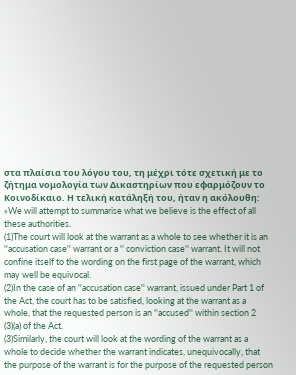στα πλαίσια του λόγου του, τη μέχρι τότε σχετική με το ζήτημα νομολογία των Δικαστηρίων που εφαρμόζουν το Κοινοδίκαιο. Η τελική κατάληξή του, ήταν η ακόλουθη: «We will attempt to summarise what we believe is the effect of all these authorities.
(1)The court will look at the warrant as a whole to see whether it is an ''accusation case'' warrant or a '' conviction case'' warrant. It will not confine itself to the wording on the first page of the warrant, which may well be equivocal.
(2)In the case of an ''accusation case'' warrant, issued under Part 1 of the Act, the court has to be satisfied, looking at the warrant as a whole, that the requested person is an ''accused'' within section 2
(3)(a) of the Act.
(3)Similarly, the court will look at the wording of the warrant as a whole to decide whether the warrant indicates, unequivocally, that the purpose of the warrant is for the purpose of the requested person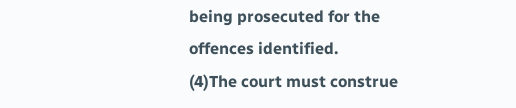being prosecuted for the offences identified.
(4)The court must construe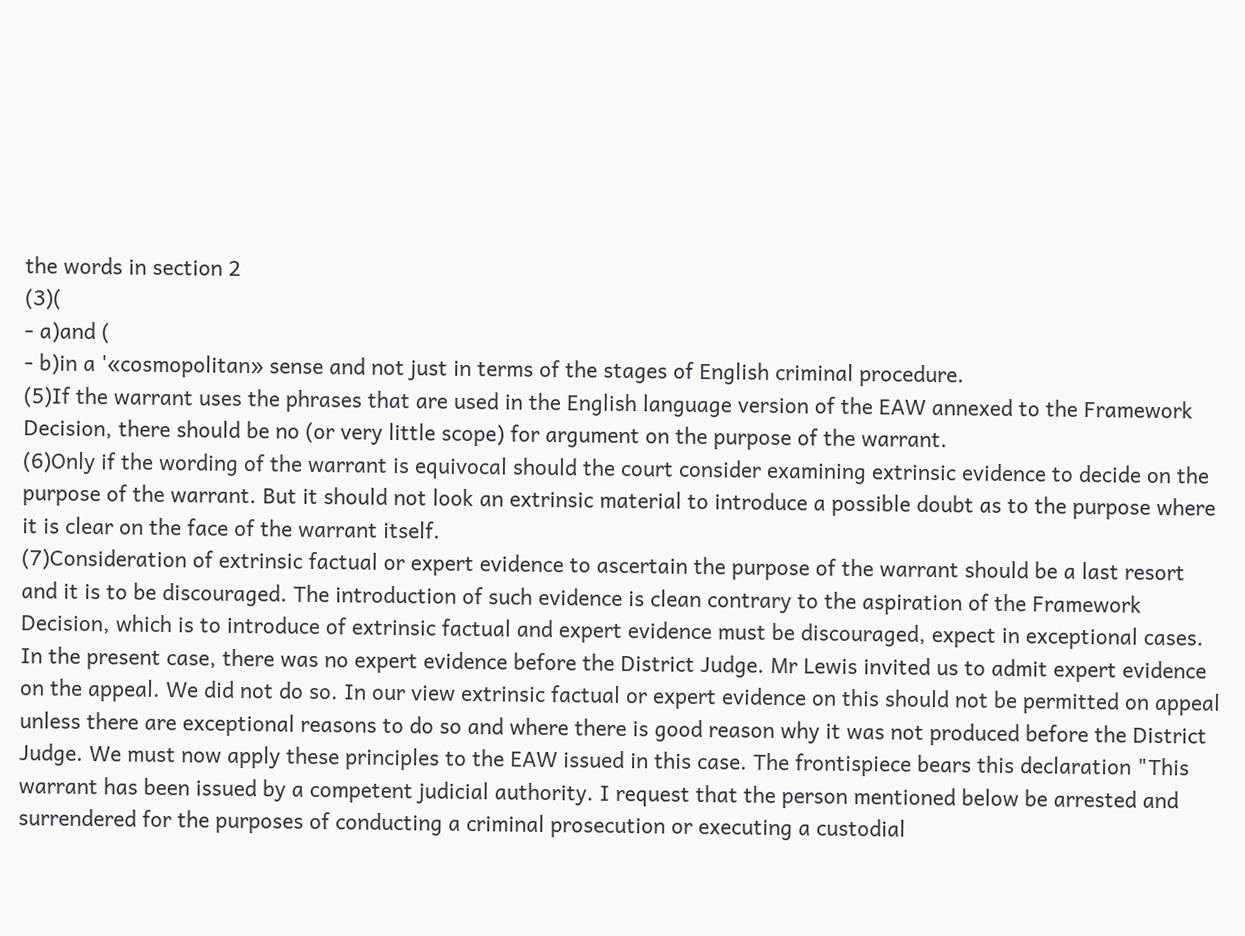the words in section 2
(3)(
- a)and (
- b)in a '«cosmopolitan» sense and not just in terms of the stages of English criminal procedure.
(5)If the warrant uses the phrases that are used in the English language version of the EAW annexed to the Framework Decision, there should be no (or very little scope) for argument on the purpose of the warrant.
(6)Only if the wording of the warrant is equivocal should the court consider examining extrinsic evidence to decide on the purpose of the warrant. But it should not look an extrinsic material to introduce a possible doubt as to the purpose where it is clear on the face of the warrant itself.
(7)Consideration of extrinsic factual or expert evidence to ascertain the purpose of the warrant should be a last resort and it is to be discouraged. The introduction of such evidence is clean contrary to the aspiration of the Framework Decision, which is to introduce of extrinsic factual and expert evidence must be discouraged, expect in exceptional cases. In the present case, there was no expert evidence before the District Judge. Mr Lewis invited us to admit expert evidence on the appeal. We did not do so. In our view extrinsic factual or expert evidence on this should not be permitted on appeal unless there are exceptional reasons to do so and where there is good reason why it was not produced before the District Judge. We must now apply these principles to the EAW issued in this case. The frontispiece bears this declaration "This warrant has been issued by a competent judicial authority. I request that the person mentioned below be arrested and surrendered for the purposes of conducting a criminal prosecution or executing a custodial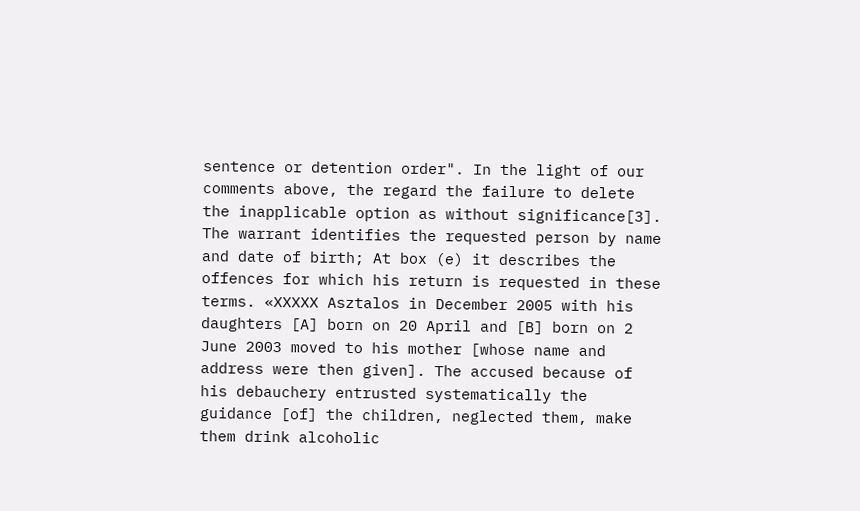sentence or detention order". In the light of our comments above, the regard the failure to delete the inapplicable option as without significance[3]. The warrant identifies the requested person by name and date of birth; At box (e) it describes the offences for which his return is requested in these terms. «XXXXX Asztalos in December 2005 with his daughters [A] born on 20 April and [B] born on 2 June 2003 moved to his mother [whose name and address were then given]. The accused because of his debauchery entrusted systematically the guidance [of] the children, neglected them, make them drink alcoholic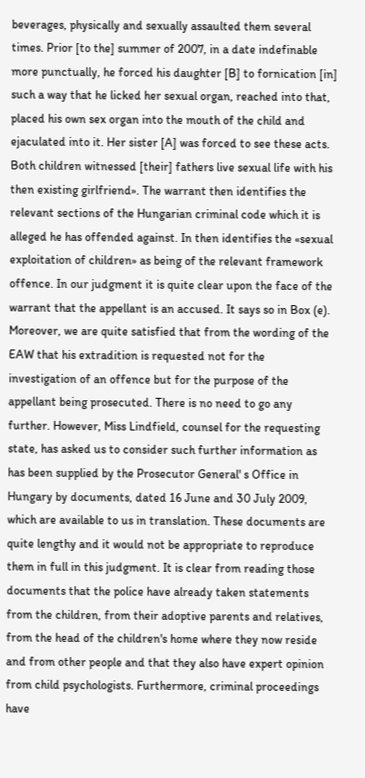beverages, physically and sexually assaulted them several times. Prior [to the] summer of 2007, in a date indefinable more punctually, he forced his daughter [B] to fornication [in] such a way that he licked her sexual organ, reached into that, placed his own sex organ into the mouth of the child and ejaculated into it. Her sister [A] was forced to see these acts. Both children witnessed [their] fathers live sexual life with his then existing girlfriend». The warrant then identifies the relevant sections of the Hungarian criminal code which it is alleged he has offended against. In then identifies the «sexual exploitation of children» as being of the relevant framework offence. In our judgment it is quite clear upon the face of the warrant that the appellant is an accused. It says so in Box (e). Moreover, we are quite satisfied that from the wording of the EAW that his extradition is requested not for the investigation of an offence but for the purpose of the appellant being prosecuted. There is no need to go any further. However, Miss Lindfield, counsel for the requesting state, has asked us to consider such further information as has been supplied by the Prosecutor General' s Office in Hungary by documents, dated 16 June and 30 July 2009, which are available to us in translation. These documents are quite lengthy and it would not be appropriate to reproduce them in full in this judgment. It is clear from reading those documents that the police have already taken statements from the children, from their adoptive parents and relatives, from the head of the children's home where they now reside and from other people and that they also have expert opinion from child psychologists. Furthermore, criminal proceedings have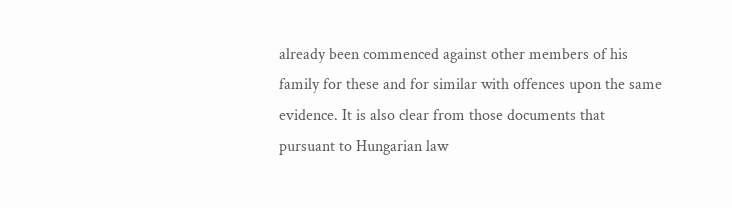already been commenced against other members of his family for these and for similar with offences upon the same evidence. It is also clear from those documents that pursuant to Hungarian law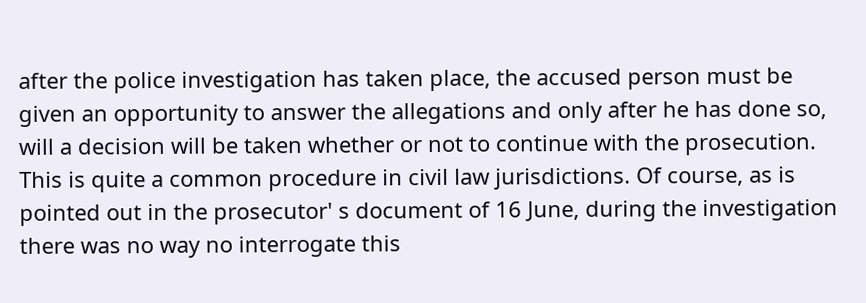after the police investigation has taken place, the accused person must be given an opportunity to answer the allegations and only after he has done so, will a decision will be taken whether or not to continue with the prosecution. This is quite a common procedure in civil law jurisdictions. Of course, as is pointed out in the prosecutor' s document of 16 June, during the investigation there was no way no interrogate this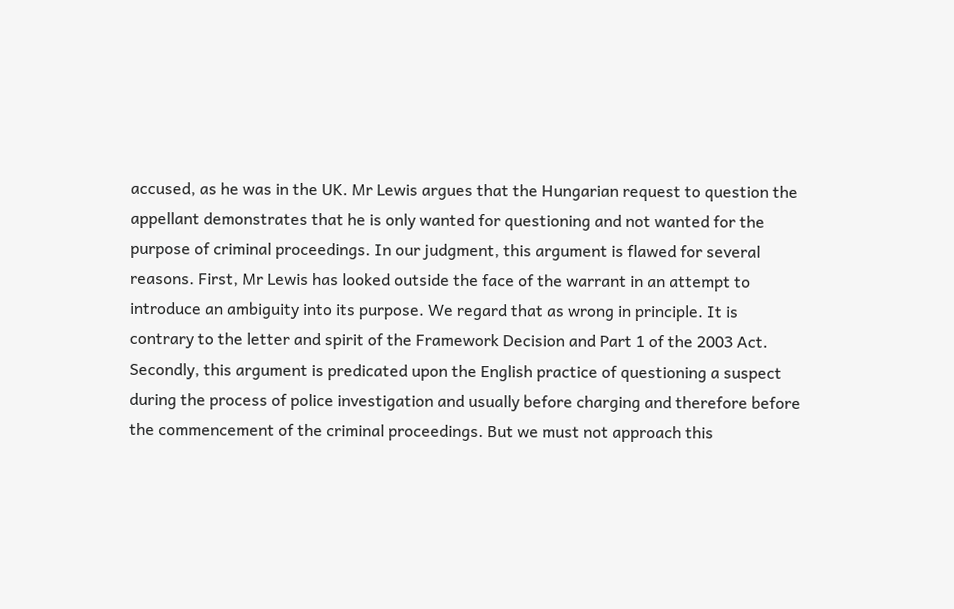accused, as he was in the UK. Mr Lewis argues that the Hungarian request to question the appellant demonstrates that he is only wanted for questioning and not wanted for the purpose of criminal proceedings. In our judgment, this argument is flawed for several reasons. First, Mr Lewis has looked outside the face of the warrant in an attempt to introduce an ambiguity into its purpose. We regard that as wrong in principle. It is contrary to the letter and spirit of the Framework Decision and Part 1 of the 2003 Act. Secondly, this argument is predicated upon the English practice of questioning a suspect during the process of police investigation and usually before charging and therefore before the commencement of the criminal proceedings. But we must not approach this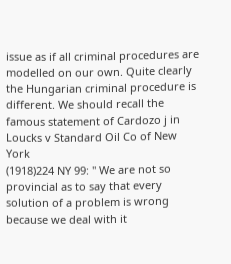issue as if all criminal procedures are modelled on our own. Quite clearly the Hungarian criminal procedure is different. We should recall the famous statement of Cardozo j in Loucks v Standard Oil Co of New York
(1918)224 NY 99: '' We are not so provincial as to say that every solution of a problem is wrong because we deal with it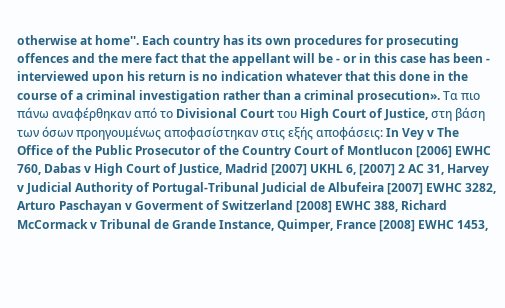otherwise at home''. Each country has its own procedures for prosecuting offences and the mere fact that the appellant will be ‑ or in this case has been ‑ interviewed upon his return is no indication whatever that this done in the course of a criminal investigation rather than a criminal prosecution». Τα πιο πάνω αναφέρθηκαν από το Divisional Court του High Court of Justice, στη βάση των όσων προηγουμένως αποφασίστηκαν στις εξής αποφάσεις: In Vey v The Office of the Public Prosecutor of the Country Court of Montlucon [2006] EWHC 760, Dabas v High Court of Justice, Madrid [2007] UKHL 6, [2007] 2 AC 31, Harvey v Judicial Authority of Portugal‑Tribunal Judicial de Albufeira [2007] EWHC 3282, Arturo Paschayan v Goverment of Switzerland [2008] EWHC 388, Richard McCormack v Tribunal de Grande Instance, Quimper, France [2008] EWHC 1453,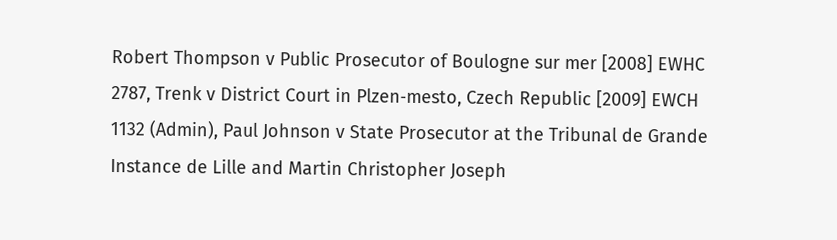Robert Thompson v Public Prosecutor of Boulogne sur mer [2008] EWHC 2787, Trenk v District Court in Plzen‑mesto, Czech Republic [2009] EWCH 1132 (Admin), Paul Johnson v State Prosecutor at the Tribunal de Grande Instance de Lille and Martin Christopher Joseph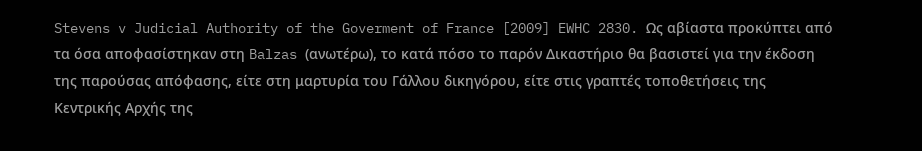Stevens v Judicial Authority of the Goverment of France [2009] EWHC 2830. Ως αβίαστα προκύπτει από τα όσα αποφασίστηκαν στη Balzas (ανωτέρω), το κατά πόσο το παρόν Δικαστήριο θα βασιστεί για την έκδοση της παρούσας απόφασης, είτε στη μαρτυρία του Γάλλου δικηγόρου, είτε στις γραπτές τοποθετήσεις της Κεντρικής Αρχής της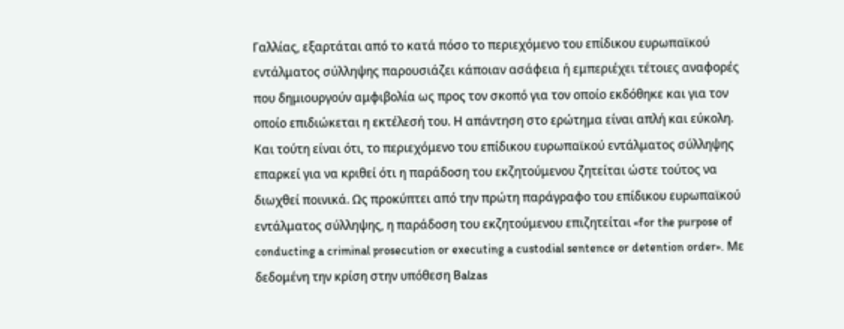Γαλλίας, εξαρτάται από το κατά πόσο το περιεχόμενο του επίδικου ευρωπαϊκού εντάλματος σύλληψης παρουσιάζει κάποιαν ασάφεια ή εμπεριέχει τέτοιες αναφορές που δημιουργούν αμφιβολία ως προς τον σκοπό για τον οποίο εκδόθηκε και για τον οποίο επιδιώκεται η εκτέλεσή του. Η απάντηση στο ερώτημα είναι απλή και εύκολη. Και τούτη είναι ότι, το περιεχόμενο του επίδικου ευρωπαϊκού εντάλματος σύλληψης επαρκεί για να κριθεί ότι η παράδοση του εκζητούμενου ζητείται ώστε τούτος να διωχθεί ποινικά. Ως προκύπτει από την πρώτη παράγραφο του επίδικου ευρωπαϊκού εντάλματος σύλληψης, η παράδοση του εκζητούμενου επιζητείται «for the purpose of conducting a criminal prosecution or executing a custodial sentence or detention order». Με δεδομένη την κρίση στην υπόθεση Balzas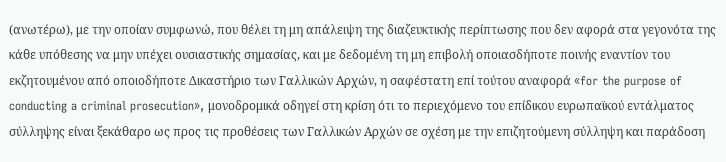(ανωτέρω), με την οποίαν συμφωνώ, που θέλει τη μη απάλειψη της διαζευκτικής περίπτωσης που δεν αφορά στα γεγονότα της κάθε υπόθεσης να μην υπέχει ουσιαστικής σημασίας, και με δεδομένη τη μη επιβολή οποιασδήποτε ποινής εναντίον του εκζητουμένου από οποιοδήποτε Δικαστήριο των Γαλλικών Αρχών, η σαφέστατη επί τούτου αναφορά «for the purpose of conducting a criminal prosecution», μονοδρομικά οδηγεί στη κρίση ότι το περιεχόμενο του επίδικου ευρωπαϊκού εντάλματος σύλληψης είναι ξεκάθαρο ως προς τις προθέσεις των Γαλλικών Αρχών σε σχέση με την επιζητούμενη σύλληψη και παράδοση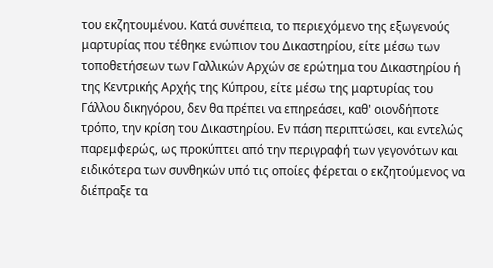του εκζητουμένου. Κατά συνέπεια, το περιεχόμενο της εξωγενούς μαρτυρίας που τέθηκε ενώπιον του Δικαστηρίου, είτε μέσω των τοποθετήσεων των Γαλλικών Αρχών σε ερώτημα του Δικαστηρίου ή της Κεντρικής Αρχής της Κύπρου, είτε μέσω της μαρτυρίας του Γάλλου δικηγόρου, δεν θα πρέπει να επηρεάσει, καθ' οιονδήποτε τρόπο, την κρίση του Δικαστηρίου. Εν πάση περιπτώσει, και εντελώς παρεμφερώς, ως προκύπτει από την περιγραφή των γεγονότων και ειδικότερα των συνθηκών υπό τις οποίες φέρεται ο εκζητούμενος να διέπραξε τα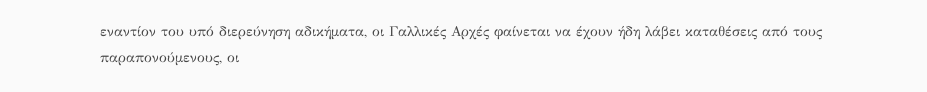εναντίον του υπό διερεύνηση αδικήματα, οι Γαλλικές Αρχές φαίνεται να έχουν ήδη λάβει καταθέσεις από τους παραπονούμενους, οι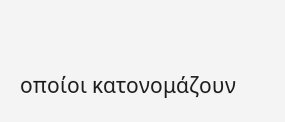οποίοι κατονομάζουν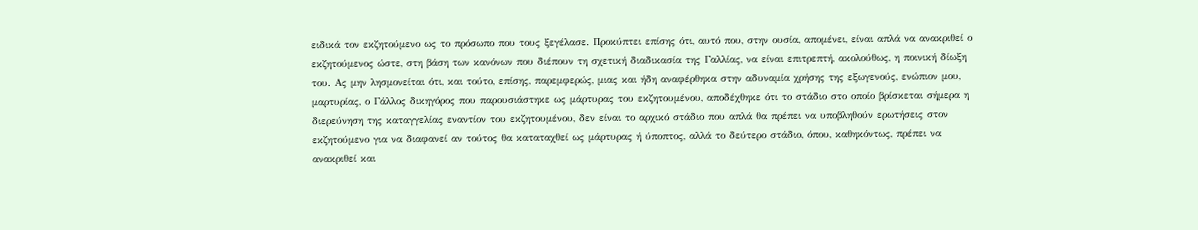ειδικά τον εκζητούμενο ως το πρόσωπο που τους ξεγέλασε. Προκύπτει επίσης ότι, αυτό που, στην ουσία, απομένει, είναι απλά να ανακριθεί ο εκζητούμενος ώστε, στη βάση των κανόνων που διέπουν τη σχετική διαδικασία της Γαλλίας, να είναι επιτρεπτή, ακολούθως, η ποινική δίωξη του. Ας μην λησμονείται ότι, και τούτο, επίσης, παρεμφερώς, μιας και ήδη αναφέρθηκα στην αδυναμία χρήσης της εξωγενούς, ενώπιον μου, μαρτυρίας, ο Γάλλος δικηγόρος που παρουσιάστηκε ως μάρτυρας του εκζητουμένου, αποδέχθηκε ότι το στάδιο στο οποίο βρίσκεται σήμερα η διερεύνηση της καταγγελίας εναντίον του εκζητουμένου, δεν είναι το αρχικό στάδιο που απλά θα πρέπει να υποβληθούν ερωτήσεις στον εκζητούμενο για να διαφανεί αν τούτος θα καταταχθεί ως μάρτυρας ή ύποπτος, αλλά το δεύτερο στάδιο, όπου, καθηκόντως, πρέπει να ανακριθεί και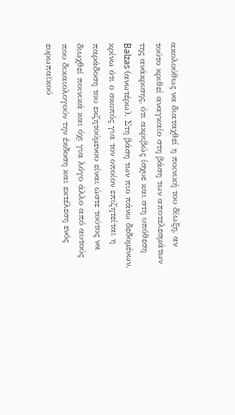ακολούθως να διαταχθεί η ποινική του δίωξη, αν τούτο κριθεί αναγκαίο στη βάση των αποτελεσμάτων της ανάκρισης, ότι ακριβώς ίσχυε και στη υπόθεση Balzas (ανωτέρω). Στη βάση των πιο πάνω δεδομένων, κρίνω ότι ο σκοπός για τον οποίον επιζητείται η παράδοση του εκζητούμενου είναι ώστε τούτος να διωχθεί ποινικά και όχι για λόγο άλλο από αυτούς που δικαιολογούν την έκδοση και εκτέλεση ενός ευρωπαϊκού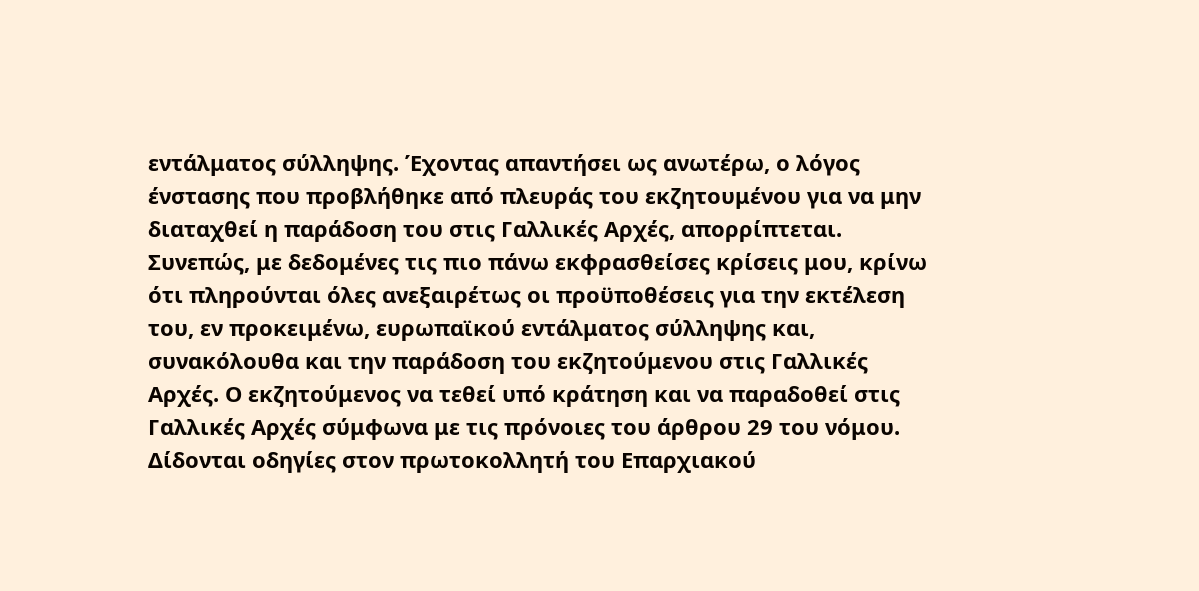εντάλματος σύλληψης. Έχοντας απαντήσει ως ανωτέρω, ο λόγος ένστασης που προβλήθηκε από πλευράς του εκζητουμένου για να μην διαταχθεί η παράδοση του στις Γαλλικές Αρχές, απορρίπτεται. Συνεπώς, με δεδομένες τις πιο πάνω εκφρασθείσες κρίσεις μου, κρίνω ότι πληρούνται όλες ανεξαιρέτως οι προϋποθέσεις για την εκτέλεση του, εν προκειμένω, ευρωπαϊκού εντάλματος σύλληψης και, συνακόλουθα και την παράδοση του εκζητούμενου στις Γαλλικές Αρχές. Ο εκζητούμενος να τεθεί υπό κράτηση και να παραδοθεί στις Γαλλικές Αρχές σύμφωνα με τις πρόνοιες του άρθρου 29 του νόμου. Δίδονται οδηγίες στον πρωτοκολλητή του Επαρχιακού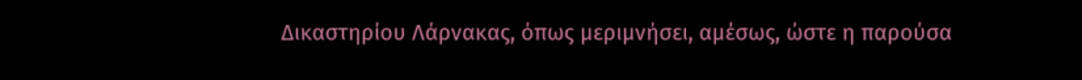Δικαστηρίου Λάρνακας, όπως μεριμνήσει, αμέσως, ώστε η παρούσα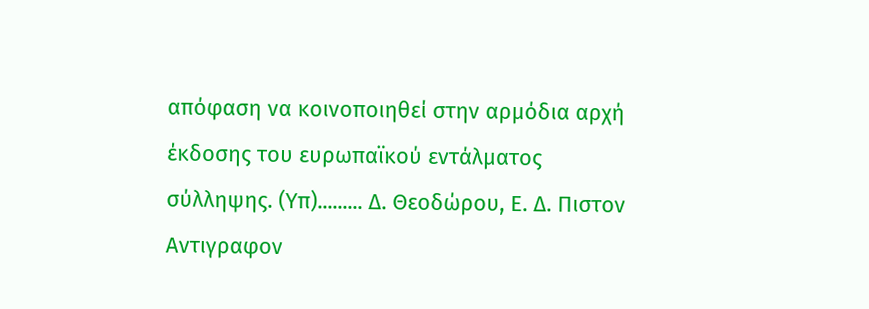απόφαση να κοινοποιηθεί στην αρμόδια αρχή έκδοσης του ευρωπαϊκού εντάλματος σύλληψης. (Υπ)......... Δ. Θεοδώρου, Ε. Δ. Πιστον Αντιγραφον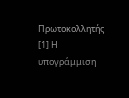Πρωτοκολλητής [1] Η υπογράμμιση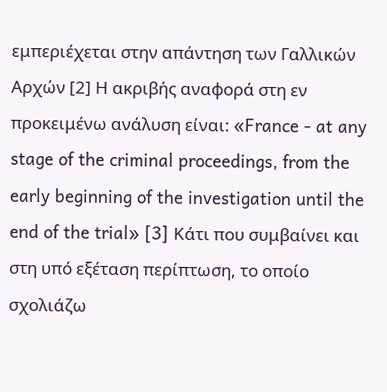εμπεριέχεται στην απάντηση των Γαλλικών Αρχών [2] Η ακριβής αναφορά στη εν προκειμένω ανάλυση είναι: «France - at any stage of the criminal proceedings, from the early beginning of the investigation until the end of the trial» [3] Κάτι που συμβαίνει και στη υπό εξέταση περίπτωση, το οποίο σχολιάζω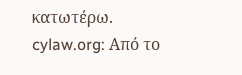κατωτέρω. cylaw.org: Από το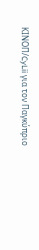ΚΙΝOΠ/CyLii για τον Παγκύπριο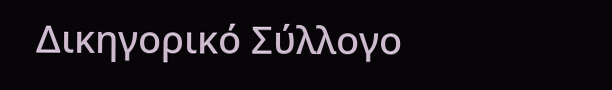Δικηγορικό Σύλλογο